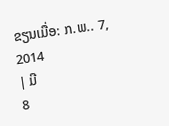ຂຽນເມື່ອ: ກ.ພ.. 7, 2014
| ມີ
8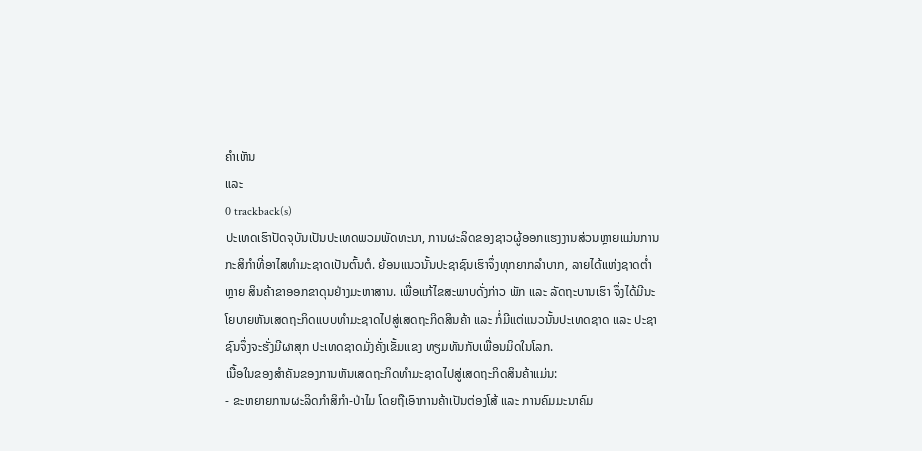ຄຳເຫັນ
ແລະ
0 trackback(s)
ປະເທດເຮົາປັດຈຸບັນເປັນປະເທດພວມພັດທະນາ, ການຜະລິດຂອງຊາວຜູ້ອອກແຮງງານສ່ວນຫຼາຍແມ່ນການກະສິກຳທີ່ອາໄສທຳມະຊາດເປັນຕົ້ນຕໍ. ຍ້ອນແນວນັ້ນປະຊາຊົນເຮົາຈຶ່ງທຸກຍາກລຳບາກ, ລາຍໄດ້ແຫ່ງຊາດຕ່ຳຫຼາຍ ສິນຄ້າຂາອອກຂາດຸນຢ່າງມະຫາສານ. ເພື່ອແກ້ໄຂສະພາບດັ່ງກ່າວ ພັກ ແລະ ລັດຖະບານເຮົາ ຈຶ່ງໄດ້ມີນະໂຍບາຍຫັນເສດຖະກິດແບບທຳມະຊາດໄປສູ່ເສດຖະກິດສິນຄ້າ ແລະ ກໍ່ມີແຕ່ແນວນັ້ນປະເທດຊາດ ແລະ ປະຊາຊົນຈຶ່ງຈະຮັ່ງມີຜາສຸກ ປະເທດຊາດມັ່ງຄັ່ງເຂັ້ມແຂງ ທຽມທັນກັບເພື່ອນມິດໃນໂລກ.
ເນື້ອໃນຂອງສຳຄັນຂອງການຫັນເສດຖະກິດທຳມະຊາດໄປສູ່ເສດຖະກິດສິນຄ້າແມ່ນ:
- ຂະຫຍາຍການຜະລິດກຳສິກຳ-ປ່າໄມ ໂດຍຖືເອົາການຄ້າເປັນຕ່ອງໂສ້ ແລະ ການຄົມມະນາຄົມ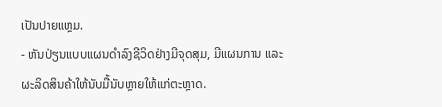ເປັນປາຍແຫຼມ.
- ຫັນປ່ຽນແບບແຜນດຳລົງຊີວິດຢ່າງມີຈຸດສຸມ, ມີແຜນການ ແລະ ຜະລິດສິນຄ້າໃຫ້ນັບມື້ນັບຫຼາຍໃຫ້ແກ່ຕະຫຼາດ.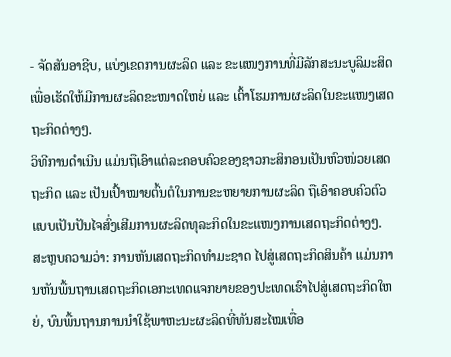- ຈັດສັນອາຊີບ, ແບ່ງເຂດການຜະລິດ ແລະ ຂະແໜງການທີ່ມີລັກສະນະບູລິມະສິດ ເພື່ອເຮັດໃຫ້ມີການຜະລິດຂະໜາດໃຫຍ່ ແລະ ເຕົ້າໂຮມການຜະລິດໃນຂະແໜງເສດຖະກິດຕ່າງໆ.
ວິທີການດຳເນີນ ແມ່ນຖືເອົາແຕ່ລະຄອບຄົວຂອງຊາວກະສິກອນເປັນຫົວໜ່ວຍເສດຖະກິດ ແລະ ເປັນເປົ້າໝາຍຕົ້ນຕໍໃນການຂະຫຍາຍການຜະລິດ ຖືເອົາຄອບຄົວຕົວແບບເປັນປັນໄຈສົ່ງເສີມການຜະລິດທຸລະກິດໃນຂະແໜງການເສດຖະກິດຕ່າງໆ.
ສະຫຼບຄວາມວ່າ: ການຫັນເສດຖະກິດທຳມະຊາດ ໄປສູ່ເສດຖະກິດສິນຄ້າ ແມ່ນການຫັນພື້ນຖານເສດຖະກິດເອກະເທດແຈກຍາຍຂອງປະເທດເຮົາໄປສູ່ເສດຖະກິດໃຫຍ່, ບົນພື້ນຖານການນຳໃຊ້ພາຫະນະຜະລິດທີ່ທັນສະໄໝເທື່ອ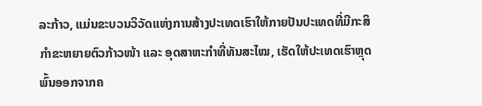ລະກ້າວ, ແມ່ນຂະບວນວິວັດແຫ່ງການສ້າງປະເທດເຮົາໃຫ້ກາຍປັນປະເທດທີ່ມີກະສິກຳຂະຫຍາຍຕົວກ້າວໜ້າ ແລະ ອຸດສາຫະກຳທີ່ທັນສະໄໝ, ເຮັດໃຫ້ປະເທດເຮົາຫຼຸດພົ້ນອອກຈາກຄ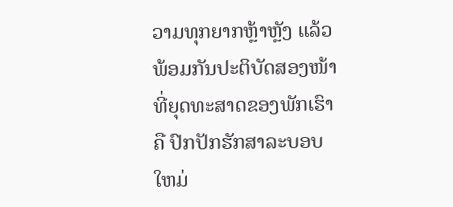ວາມທຸກຍາກຫຼ້າຫຼັງ ແລ້ວ ພ້ອມກັນປະຕິບັດສອງໜ້າທີ່ຍຸດທະສາດຂອງພັກເຮົາຄື ປົກປັກຮັກສາລະບອບໃຫມ່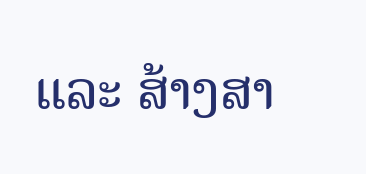ແລະ ສ້າງສາ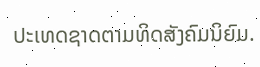ປະເທດຊາດຕາມທິດສັງຄົມນິຍົມ.